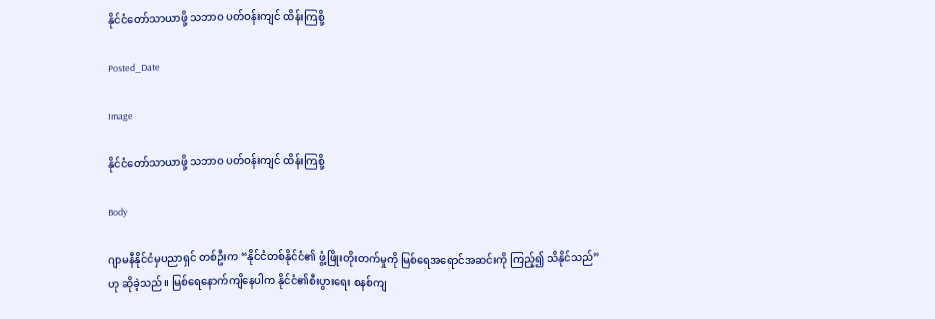နိုင်ငံတော်သာယာဖို့ သဘာဝ ပတ်ဝန်းကျင် ထိန်းကြစို့

Posted_Date

Image

နိုင်ငံတော်သာယာဖို့ သဘာဝ ပတ်ဝန်းကျင် ထိန်းကြစို့

Body

ဂျာမနီနိုင်ငံမှပညာရှင် တစ်ဦးက “နိုင်ငံတစ်နိုင်ငံ၏ ဖွံ့ဖြိုးတိုးတက်မှုကို မြစ်ရေအရောင်အဆင်းကို ကြည့်၍ သိနိုင်သည်” ဟု ဆိုခဲ့သည်။ မြစ်ရေနောက်ကျိနေပါက နိုင်ငံ၏စီးပွားရေး စနစ်ကျ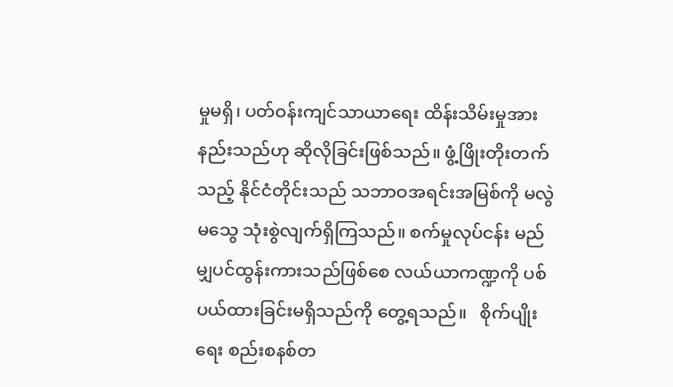မှုမရှိ၊ ပတ်ဝန်းကျင်သာယာရေး ထိန်းသိမ်းမှုအားနည်းသည်ဟု ဆိုလိုခြင်းဖြစ်သည်။ ဖွံ့ဖြိုးတိုးတက်သည့် နိုင်ငံတိုင်းသည် သဘာဝအရင်းအမြစ်ကို မလွဲမသွေ သုံးစွဲလျက်ရှိကြသည်။ စက်မှုလုပ်ငန်း မည်မျှပင်ထွန်းကားသည်ဖြစ်စေ လယ်ယာကဏ္ဍကို ပစ်ပယ်ထားခြင်းမရှိသည်ကို တွေ့ရသည်။   စိုက်ပျိုးရေး စည်းစနစ်တ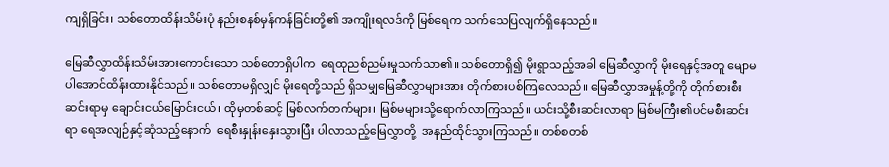ကျရှိခြင်း၊ သစ်တောထိန်းသိမ်းပုံ နည်းစနစ်မှန်ကန်ခြင်းတို့၏ အကျိုးရလဒ်ကို မြစ်ရေက သက်သေပြလျက်ရှိနေသည်။

မြေဆီလွှာထိန်းသိမ်းအားကောင်းသော သစ်တောရှိပါက  ရေထုညစ်ညမ်းမှုသက်သာ၏။ သစ်တောရှိ၍ မိုးရွာသည့်အခါ မြေဆီလွှာကို မိုးရေနှင့်အတူ မျောမပါအောင်ထိန်းထားနိုင်သည်။ သစ်တောမရှိလျှင် မိုးရေတို့သည် ရှိသမျှမြေဆီလွှာများအား တိုက်စားပစ်ကြလေသည်။ မြေဆီလွှာအမှုန့်တို့ကို တိုက်စားစီးဆင်းရာမှ ချောင်းငယ်မြောင်းငယ်၊ ထိုမှတစ်ဆင့် မြစ်လက်တက်များ၊ မြစ်မများသို့ရောက်လာကြသည်။ ယင်းသို့စီးဆင်းလာရာ မြစ်မကြီး၏ပင်မစီးဆင်းရာ ရေအလျဉ်နှင့်ဆုံသည့်နောက်  ရေစီးနှုန်းနှေးသွားပြီး ပါလာသည့်မြေလွှာတို့  အနည်ထိုင်သွားကြသည်။ တစ်စတစ်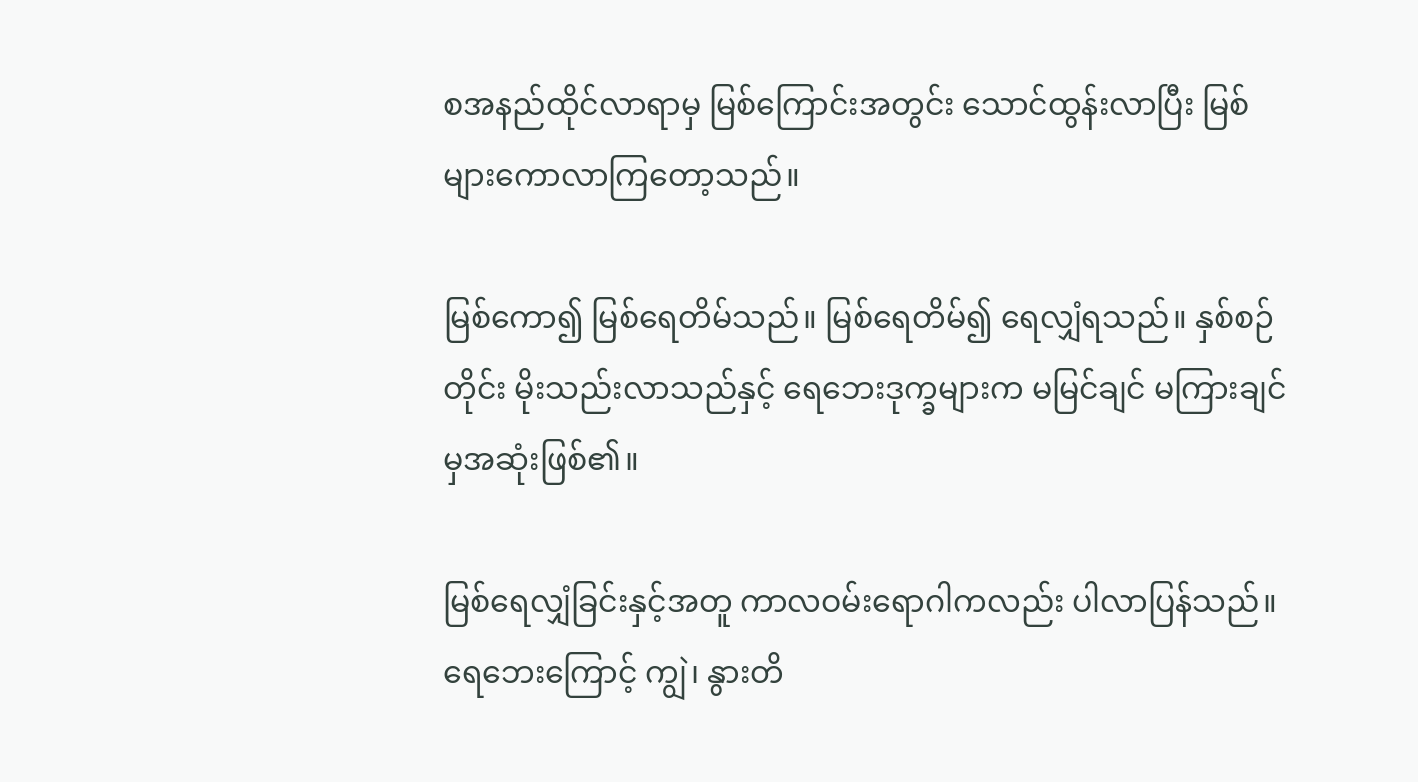စအနည်ထိုင်လာရာမှ မြစ်ကြောင်းအတွင်း သောင်ထွန်းလာပြီး မြစ်များကောလာကြတော့သည်။

မြစ်ကော၍ မြစ်ရေတိမ်သည်။ မြစ်ရေတိမ်၍ ရေလျှံရသည်။ နှစ်စဉ်တိုင်း မိုးသည်းလာသည်နှင့် ရေဘေးဒုက္ခများက မမြင်ချင် မကြားချင်မှအဆုံးဖြစ်၏။

မြစ်ရေလျှံခြင်းနှင့်အတူ ကာလဝမ်းရောဂါကလည်း ပါလာပြန်သည်။ ရေဘေးကြောင့် ကျွဲ၊ နွားတိ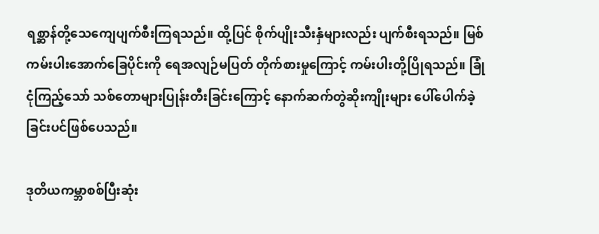ရစ္ဆာန်တို့သေကျေပျက်စီးကြရသည်။ ထို့ပြင် စိုက်ပျိုးသီးနှံများလည်း ပျက်စီးရသည်။ မြစ်ကမ်းပါးအောက်ခြေပိုင်းကို ရေအလျဉ်မပြတ် တိုက်စားမှုကြောင့် ကမ်းပါးတို့ပြိုရသည်။ ခြုံငုံကြည့်သော် သစ်တောများပြုန်းတီးခြင်းကြောင့် နောက်ဆက်တွဲဆိုးကျိုးများ ပေါ်ပေါက်ခဲ့ခြင်းပင်ဖြစ်ပေသည်။

ဒုတိယကမ္ဘာစစ်ပြီးဆုံး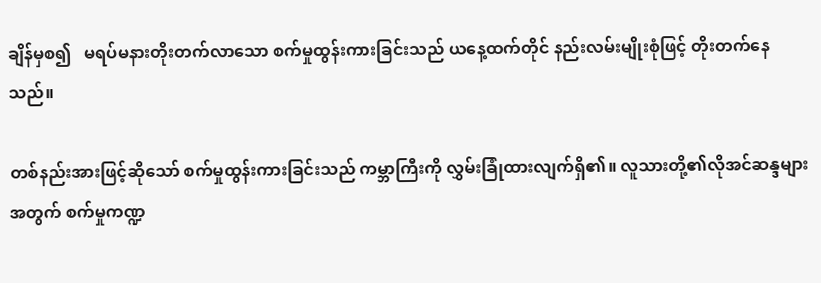ချိန်မှစ၍   မရပ်မနားတိုးတက်လာသော စက်မှုထွန်းကားခြင်းသည် ယနေ့ထက်တိုင် နည်းလမ်းမျိုးစုံဖြင့် တိုးတက်နေသည်။

တစ်နည်းအားဖြင့်ဆိုသော် စက်မှုထွန်းကားခြင်းသည် ကမ္ဘာကြီးကို လွှမ်းခြုံထားလျက်ရှိ၏။ လူသားတို့၏လိုအင်ဆန္ဒများအတွက် စက်မှုကဏ္ဍ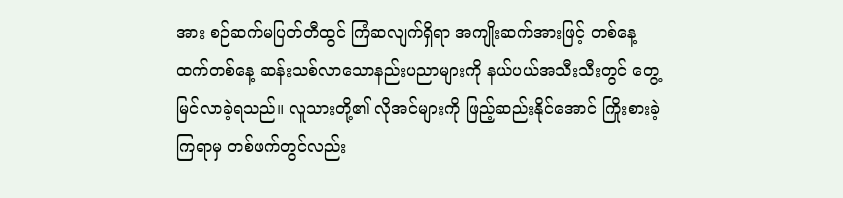အား စဉ်ဆက်မပြတ်တီထွင် ကြံဆလျက်ရှိရာ အကျိုးဆက်အားဖြင့် တစ်နေ့ထက်တစ်နေ့ ဆန်းသစ်လာသောနည်းပညာများကို နယ်ပယ်အသီးသီးတွင် တွေ့မြင်လာခဲ့ရသည်။ လူသားတို့၏ လိုအင်များကို ဖြည့်ဆည်းနိုင်အောင် ကြိုးစားခဲ့ကြရာမှ တစ်ဖက်တွင်လည်း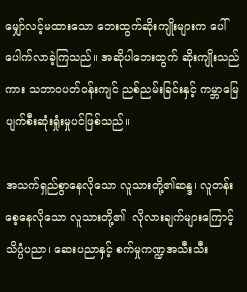မျှော်လင့်မထားသော ဘေးထွက်ဆိုးကျိုးများက ပေါ်ပေါက်လာခဲ့ကြသည်။ အဆိုပါဘေးထွက် ဆိုးကျိုးသည်ကား သဘာဝပတ်ဝန်းကျင် ညစ်ညမ်းခြင်းနှင့် ကမ္ဘာမြေပျက်စီးဆုံးရှုံးမှုပင်ဖြစ်သည်။

အသက်ရှည်စွာနေလိုသော လူသားတို့၏ဆန္ဒ၊ လူတန်းစေ့နေလိုသော လူသားတို့၏  လိုလားချက်များကြောင့် သိပ္ပံပညာ၊ ဆေးပညာနှင့် စက်မှုကဏ္ဍအသီးသီး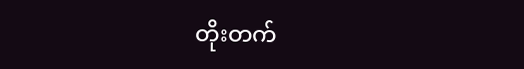တိုးတက်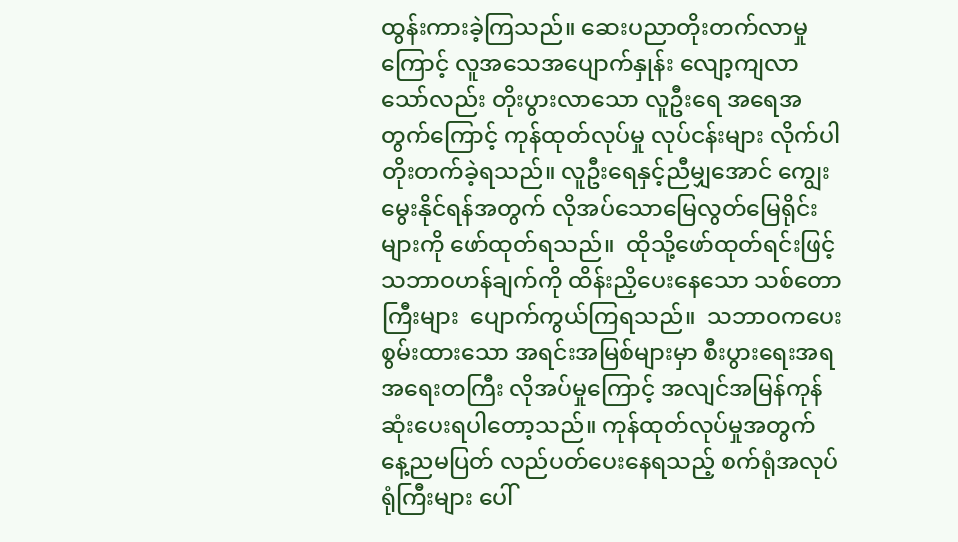ထွန်းကားခဲ့ကြသည်။ ဆေးပညာတိုးတက်လာမှုကြောင့် လူအသေအပျောက်နှုန်း လျော့ကျလာသော်လည်း တိုးပွားလာသော လူဦးရေ အရေအတွက်ကြောင့် ကုန်ထုတ်လုပ်မှု လုပ်ငန်းများ လိုက်ပါတိုးတက်ခဲ့ရသည်။ လူဦးရေနှင့်ညီမျှအောင် ကျွေးမွေးနိုင်ရန်အတွက် လိုအပ်သောမြေလွတ်မြေရိုင်းများကို ဖော်ထုတ်ရသည်။  ထိုသို့ဖော်ထုတ်ရင်းဖြင့် သဘာဝဟန်ချက်ကို ထိန်းညှိပေးနေသော သစ်တောကြီးများ  ပျောက်ကွယ်ကြရသည်။  သဘာဝကပေးစွမ်းထားသော အရင်းအမြစ်များမှာ စီးပွားရေးအရ အရေးတကြီး လိုအပ်မှုကြောင့် အလျင်အမြန်ကုန်ဆုံးပေးရပါတော့သည်။ ကုန်ထုတ်လုပ်မှုအတွက် နေ့ညမပြတ် လည်ပတ်ပေးနေရသည့် စက်ရုံအလုပ်ရုံကြီးများ ပေါ်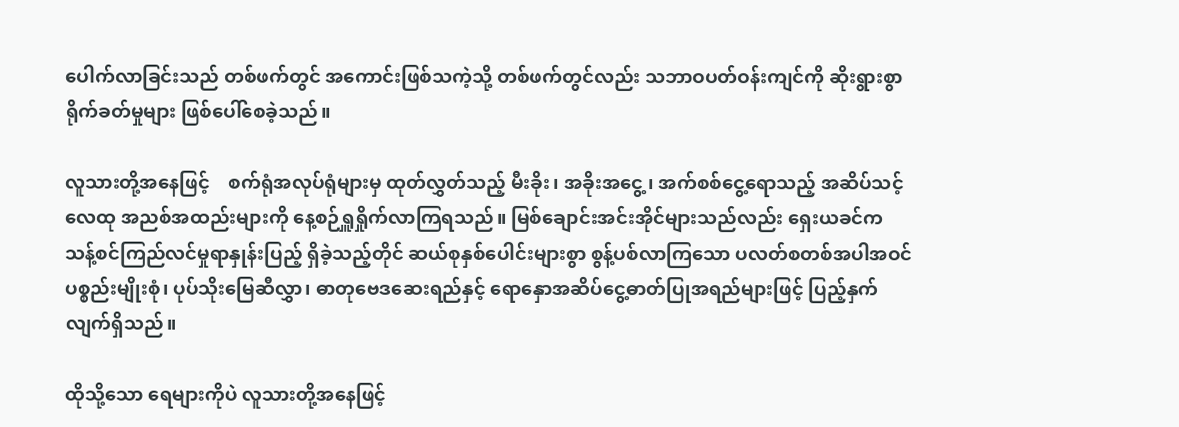ပေါက်လာခြင်းသည် တစ်ဖက်တွင် အကောင်းဖြစ်သကဲ့သို့ တစ်ဖက်တွင်လည်း သဘာဝပတ်ဝန်းကျင်ကို ဆိုးရွားစွာရိုက်ခတ်မှုများ ဖြစ်ပေါ်စေခဲ့သည်။

လူသားတို့အနေဖြင့်    စက်ရုံအလုပ်ရုံများမှ ထုတ်လွှတ်သည့် မီးခိုး၊ အခိုးအငွေ့၊ အက်စစ်ငွေ့ရောသည့် အဆိပ်သင့်လေထု အညစ်အထည်းများကို နေ့စဉ်ရှူရှိုက်လာကြရသည်။ မြစ်ချောင်းအင်းအိုင်များသည်လည်း ရှေးယခင်က သန့်စင်ကြည်လင်မှုရာနှုန်းပြည့် ရှိခဲ့သည့်တိုင် ဆယ်စုနှစ်ပေါင်းများစွာ စွန့်ပစ်လာကြသော ပလတ်စတစ်အပါအဝင် ပစ္စည်းမျိုးစုံ၊ ပုပ်သိုးမြေဆီလွှာ၊ ဓာတုဗေဒဆေးရည်နှင့် ရောနှောအဆိပ်ငွေ့ဓာတ်ပြုအရည်များဖြင့် ပြည့်နှက်လျက်ရှိသည်။

ထိုသို့သော ရေများကိုပဲ လူသားတို့အနေဖြင့်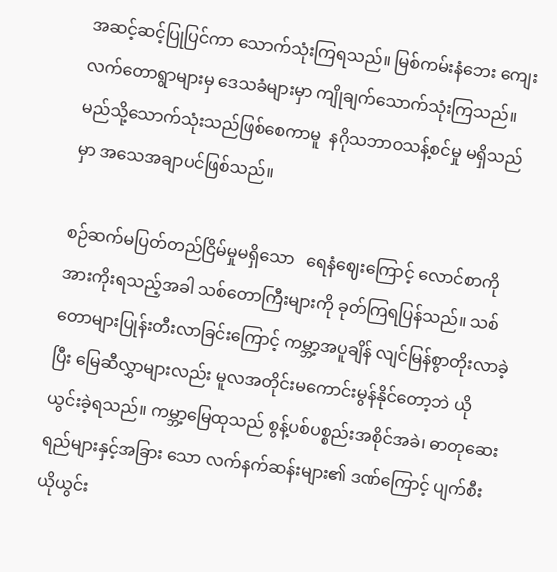အဆင့်ဆင့်ပြုပြင်ကာ သောက်သုံးကြရသည်။ မြစ်ကမ်းနံဘေး ကျေးလက်တောရွာများမှ ဒေသခံများမှာ ကျိုချက်သောက်သုံးကြသည်။ မည်သို့သောက်သုံးသည်ဖြစ်စေကာမူ  နဂိုသဘာဝသန့်စင်မှု မရှိသည်မှာ အသေအချာပင်ဖြစ်သည်။

စဉ်ဆက်မပြတ်တည်ငြိမ်မှုမရှိသော   ရေနံဈေးကြောင့် လောင်စာကိုအားကိုးရသည့်အခါ သစ်တောကြီးများကို ခုတ်ကြရပြန်သည်။ သစ်တောများပြုန်းတီးလာခြင်းကြောင့် ကမ္ဘာ့အပူချိန် လျင်မြန်စွာတိုးလာခဲ့ပြီး မြေဆီလွှာများလည်း မူလအတိုင်းမကောင်းမွန်နိုင်တော့ဘဲ ယိုယွင်းခဲ့ရသည်။ ကမ္ဘာ့မြေထုသည် စွန့်ပစ်ပစ္စည်းအစိုင်အခဲ၊ ဓာတုဆေးရည်များနှင့်အခြား သော လက်နက်ဆန်းများ၏ ဒဏ်ကြောင့် ပျက်စီးယိုယွင်း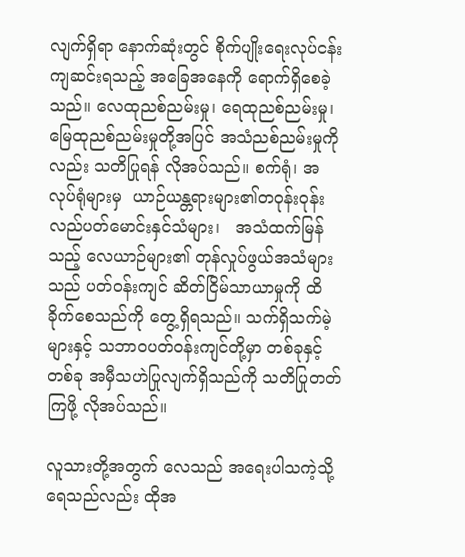လျက်ရှိရာ နောက်ဆုံးတွင် စိုက်ပျိုးရေးလုပ်ငန်းကျဆင်းရသည့် အခြေအနေကို ရောက်ရှိစေခဲ့သည်။ လေထုညစ်ညမ်းမှု၊ ရေထုညစ်ညမ်းမှု၊  မြေထုညစ်ညမ်းမှုတို့အပြင် အသံညစ်ညမ်းမှုကိုလည်း သတိပြုရန် လိုအပ်သည်။ စက်ရုံ၊ အလုပ်ရုံများမှ  ယာဉ်ယန္တရားများ၏တဝုန်းဝုန်း လည်ပတ်မောင်းနှင်သံများ၊   အသံထက်မြန်သည့် လေယာဉ်များ၏ တုန်လှုပ်ဖွယ်အသံများသည် ပတ်ဝန်းကျင် ဆိတ်ငြိမ်သာယာမှုကို ထိခိုက်စေသည်ကို တွေ့ရှိရသည်။ သက်ရှိသက်မဲ့များနှင့် သဘာဝပတ်ဝန်းကျင်တို့မှာ တစ်ခုနှင့်တစ်ခု အမှီသဟဲပြုလျက်ရှိသည်ကို သတိပြုတတ်ကြဖို့ လိုအပ်သည်။

လူသားတို့အတွက် လေသည် အရေးပါသကဲ့သို့ ရေသည်လည်း ထိုအ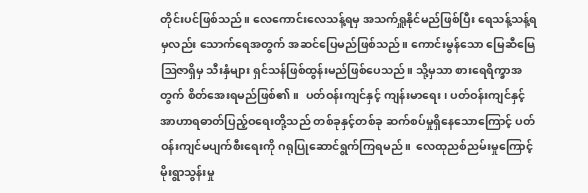တိုင်းပင်ဖြစ်သည်။ လေကောင်းလေသန့်ရမှ အသက်ရှူနိုင်မည်ဖြစ်ပြီး ရေသန့်သန့်ရမှလည်း သောက်ရေအတွက် အဆင်ပြေမည်ဖြစ်သည်။ ကောင်းမွန်သော မြေဆီမြေဩဇာရှိမှ သီးနှံများ ရှင်သန်ဖြစ်ထွန်းမည်ဖြစ်ပေသည်။ သို့မှသာ စားရေရိက္ခာအတွက် စိတ်အေးရမည်ဖြစ်၏။  ပတ်ဝန်းကျင်နှင့် ကျန်းမာရေး၊ ပတ်ဝန်းကျင်နှင့် အာဟာရဓာတ်ပြည့်ဝရေးတို့သည် တစ်ခုနှင့်တစ်ခု ဆက်စပ်မှုရှိနေသောကြောင့် ပတ်ဝန်းကျင်မပျက်စီးရေးကို ဂရုပြုဆောင်ရွက်ကြရမည်။  လေထုညစ်ညမ်းမှုကြောင့် မိုးရွာသွန်းမှု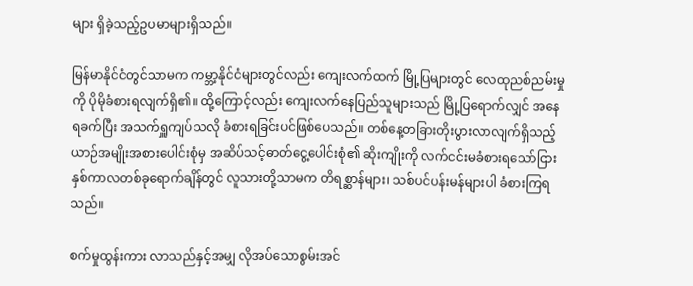များ ရှိခဲ့သည့်ဥပမာများရှိသည်။

မြန်မာနိုင်ငံတွင်သာမက ကမ္ဘာ့နိုင်ငံများတွင်လည်း ကျေးလက်ထက် မြို့ပြများတွင် လေထုညစ်ညမ်းမှုကို ပိုမိုခံစားရလျက်ရှိ၏။ ထို့ကြောင့်လည်း ကျေးလက်နေပြည်သူများသည် မြို့ပြရောက်လျှင် အနေရခက်ပြီး အသက်ရှူကျပ်သလို ခံစားရခြင်းပင်ဖြစ်ပေသည်။ တစ်နေ့တခြားတိုးပွားလာလျက်ရှိသည့် ယာဉ်အမျိုးအစားပေါင်းစုံမှ အဆိပ်သင့်ဓာတ်ငွေ့ပေါင်းစုံ၏ ဆိုးကျိုးကို လက်ငင်းမခံစားရသော်ငြား နှစ်ကာလတစ်ခုရောက်ချိန်တွင် လူသားတို့သာမက တိရစ္ဆာန်များ၊ သစ်ပင်ပန်းမန်များပါ ခံစားကြရသည်။

စက်မှုထွန်းကား လာသည်နှင့်အမျှ လိုအပ်သောစွမ်းအင်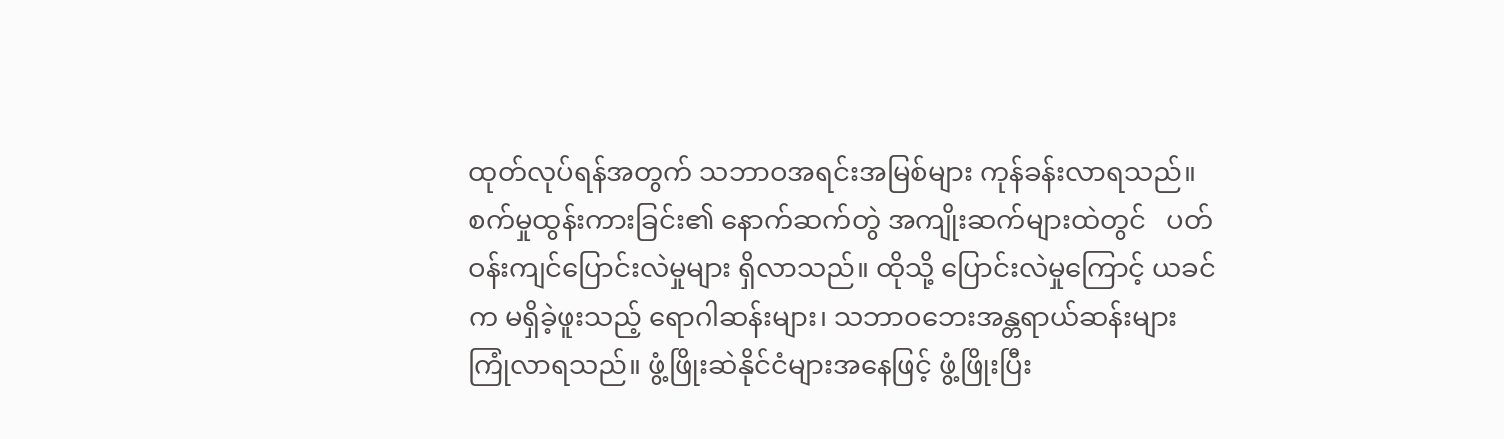ထုတ်လုပ်ရန်အတွက် သဘာဝအရင်းအမြစ်များ ကုန်ခန်းလာရသည်။ စက်မှုထွန်းကားခြင်း၏ နောက်ဆက်တွဲ အကျိုးဆက်များထဲတွင်   ပတ်ဝန်းကျင်ပြောင်းလဲမှုများ ရှိလာသည်။ ထိုသို့ ပြောင်းလဲမှုကြောင့် ယခင်က မရှိခဲ့ဖူးသည့် ရောဂါဆန်းများ၊ သဘာဝဘေးအန္တရာယ်ဆန်းများ ကြုံလာရသည်။ ဖွံ့ဖြိုးဆဲနိုင်ငံများအနေဖြင့် ဖွံ့ဖြိုးပြီး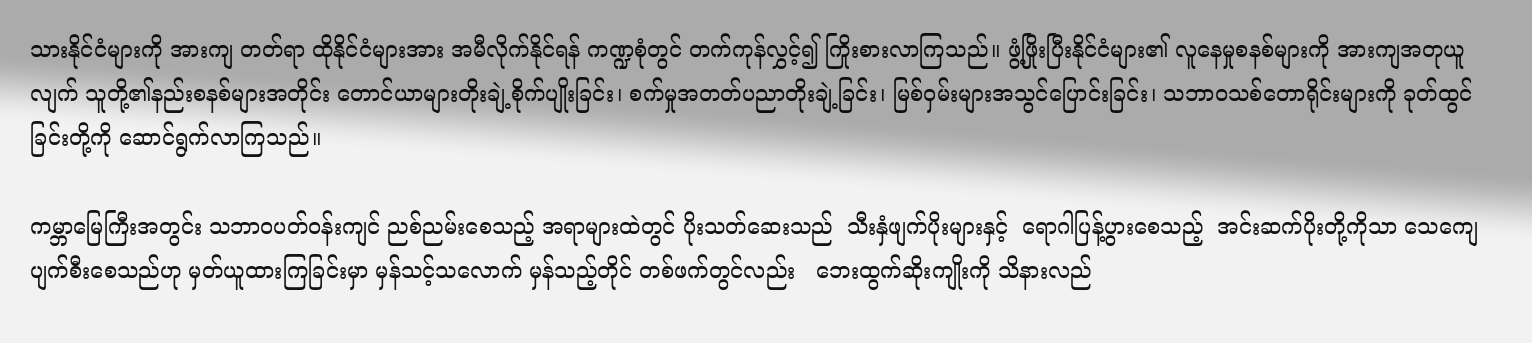သားနိုင်ငံများကို အားကျ တတ်ရာ ထိုနိုင်ငံများအား အမီလိုက်နိုင်ရန် ကဏ္ဍစုံတွင် တက်ကုန်လွှင့်၍ ကြိုးစားလာကြသည်။ ဖွံ့ဖြိုးပြီးနိုင်ငံများ၏ လူနေမှုစနစ်များကို အားကျအတုယူလျက် သူတို့၏နည်းစနစ်များအတိုင်း တောင်ယာများတိုးချဲ့စိုက်ပျိုးခြင်း၊ စက်မှုအတတ်ပညာတိုးချဲ့ခြင်း၊ မြစ်ဝှမ်းများအသွင်ပြောင်းခြင်း၊ သဘာဝသစ်တောရိုင်းများကို ခုတ်ထွင်ခြင်းတို့ကို ဆောင်ရွက်လာကြသည်။

ကမ္ဘာမြေကြီးအတွင်း သဘာဝပတ်ဝန်းကျင် ညစ်ညမ်းစေသည့် အရာများထဲတွင် ပိုးသတ်ဆေးသည်  သီးနှံဖျက်ပိုးများနှင့်  ရောဂါပြန့်ပွားစေသည့်  အင်းဆက်ပိုးတို့ကိုသာ သေကျေပျက်စီးစေသည်ဟု မှတ်ယူထားကြခြင်းမှာ မှန်သင့်သလောက် မှန်သည့်တိုင် တစ်ဖက်တွင်လည်း   ဘေးထွက်ဆိုးကျိုးကို သိနားလည်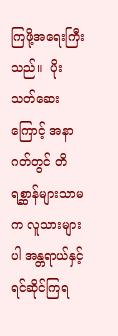ကြဖို့အရေးကြီးသည်။  ပိုးသတ်ဆေးကြောင့် အနာဂတ်တွင် တိရစ္ဆာန်များသာမက လူသားများပါ အန္တရာယ်နှင့် ရင်ဆိုင်ကြရ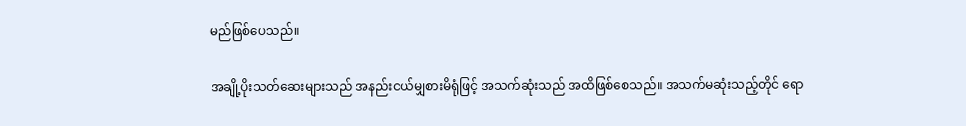မည်ဖြစ်ပေသည်။

အချို့ပိုးသတ်ဆေးများသည် အနည်းငယ်မျှစားမိရုံဖြင့် အသက်ဆုံးသည် အထိဖြစ်စေသည်။ အသက်မဆုံးသည့်တိုင် ရော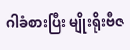ဂါခံစားပြီး မျိုးရိုးဗီဇ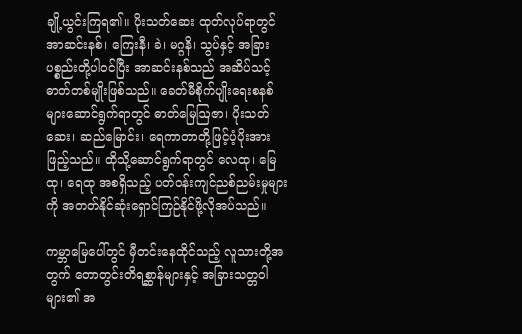ချို့ယွင်းကြရ၏။ ပိုးသတ်ဆေး ထုတ်လုပ်ရာတွင် အာဆင်းနစ်၊ ကြေးနီ၊ ခဲ၊ မဂ္ဂနိ၊ သွပ်နှင့် အခြားပစ္စည်းတို့ပါဝင်ပြီး အာဆင်းနစ်သည် အဆိပ်သင့်ဓာတ်တစ်မျိုးဖြစ်သည်။ ခေတ်မီစိုက်ပျိုးရေးစနစ်များဆောင်ရွက်ရာတွင် ဓာတ်မြေဩဇာ၊ ပိုးသတ်ဆေး၊ ဆည်မြောင်း၊ ရေကာတာတို့ဖြင့်ပံ့ပိုးအားဖြည့်သည်။ ထိုသို့ဆောင်ရွက်ရာတွင် လေထု၊ မြေထု၊ ရေထု အစရှိသည့် ပတ်ဝန်းကျင်ညစ်ညမ်းမှုများကို အတတ်နိုင်ဆုံးရှောင်ကြဉ်နိုင်ဖို့လိုအပ်သည်။

ကမ္ဘာမြေပေါ်တွင် မှီတင်းနေထိုင်သည့် လူသားတို့အတွက် တောတွင်းတိရစ္ဆာန်များနှင့် အခြားသတ္တဝါများ၏ အ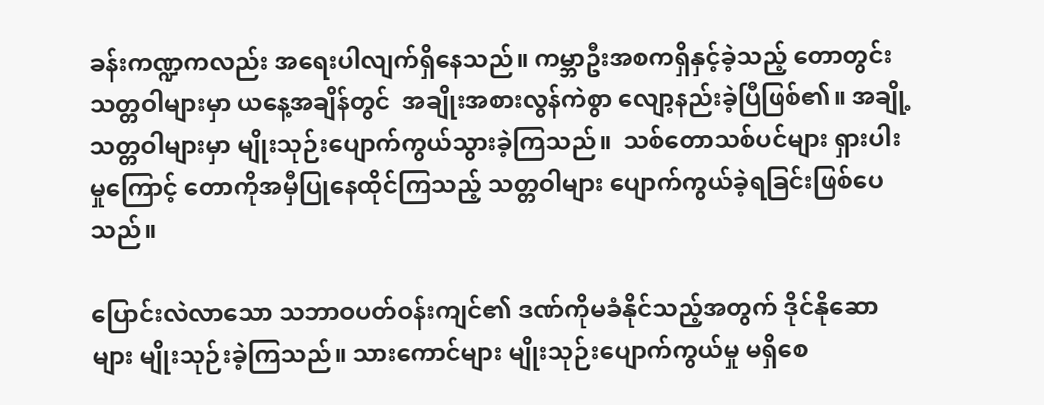ခန်းကဏ္ဍကလည်း အရေးပါလျက်ရှိနေသည်။ ကမ္ဘာဦးအစကရှိနှင့်ခဲ့သည့် တောတွင်းသတ္တဝါများမှာ ယနေ့အချိန်တွင်  အချိုးအစားလွန်ကဲစွာ လျော့နည်းခဲ့ပြီဖြစ်၏။ အချို့သတ္တဝါများမှာ မျိုးသုဉ်းပျောက်ကွယ်သွားခဲ့ကြသည်။  သစ်တောသစ်ပင်များ ရှားပါးမှုကြောင့် တောကိုအမှီပြုနေထိုင်ကြသည့် သတ္တဝါများ ပျောက်ကွယ်ခဲ့ရခြင်းဖြစ်ပေသည်။

ပြောင်းလဲလာသော သဘာဝပတ်ဝန်းကျင်၏ ဒဏ်ကိုမခံနိုင်သည့်အတွက် ဒိုင်နိုဆောများ မျိုးသုဉ်းခဲ့ကြသည်။ သားကောင်များ မျိုးသုဉ်းပျောက်ကွယ်မှု မရှိစေ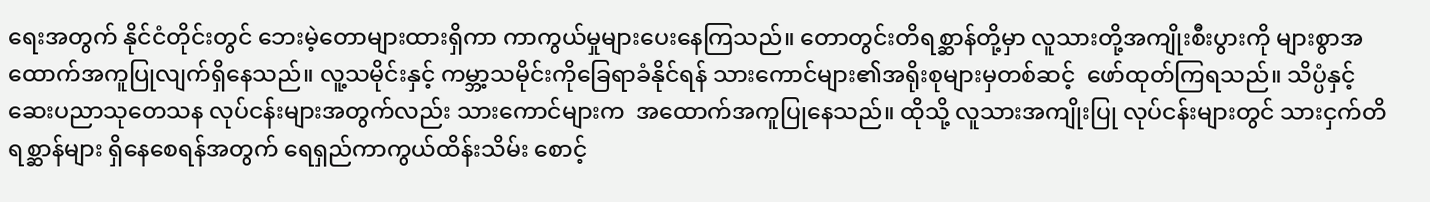ရေးအတွက် နိုင်ငံတိုင်းတွင် ဘေးမဲ့တောများထားရှိကာ ကာကွယ်မှုများပေးနေကြသည်။ တောတွင်းတိရစ္ဆာန်တို့မှာ လူသားတို့အကျိုးစီးပွားကို များစွာအထောက်အကူပြုလျက်ရှိနေသည်။ လူ့သမိုင်းနှင့် ကမ္ဘာ့သမိုင်းကိုခြေရာခံနိုင်ရန် သားကောင်များ၏အရိုးစုများမှတစ်ဆင့်  ဖော်ထုတ်ကြရသည်။ သိပ္ပံနှင့်  ဆေးပညာသုတေသန လုပ်ငန်းများအတွက်လည်း သားကောင်များက  အထောက်အကူပြုနေသည်။ ထိုသို့ လူသားအကျိုးပြု လုပ်ငန်းများတွင် သားငှက်တိရစ္ဆာန်များ ရှိနေစေရန်အတွက် ရေရှည်ကာကွယ်ထိန်းသိမ်း စောင့်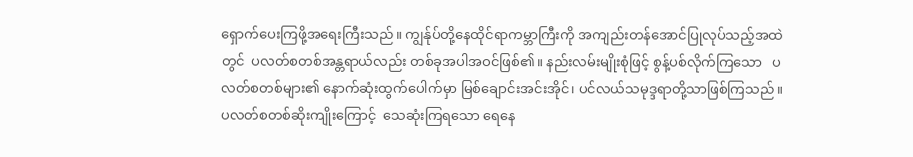ရှောက်ပေးကြဖို့အရေးကြီးသည်။ ကျွန်ုပ်တို့နေထိုင်ရာကမ္ဘာကြီးကို အကျည်းတန်အောင်ပြုလုပ်သည့်အထဲတွင်  ပလတ်စတစ်အန္တရာယ်လည်း တစ်ခုအပါအဝင်ဖြစ်၏။ နည်းလမ်းမျိုးစုံဖြင့် စွန့်ပစ်လိုက်ကြသော   ပလတ်စတစ်များ၏ နောက်ဆုံးထွက်ပေါက်မှာ မြစ်ချောင်းအင်းအိုင်၊ ပင်လယ်သမုဒ္ဒရာတို့သာဖြစ်ကြသည်။  ပလတ်စတစ်ဆိုးကျိုးကြောင့်  သေဆုံးကြရသော ရေနေ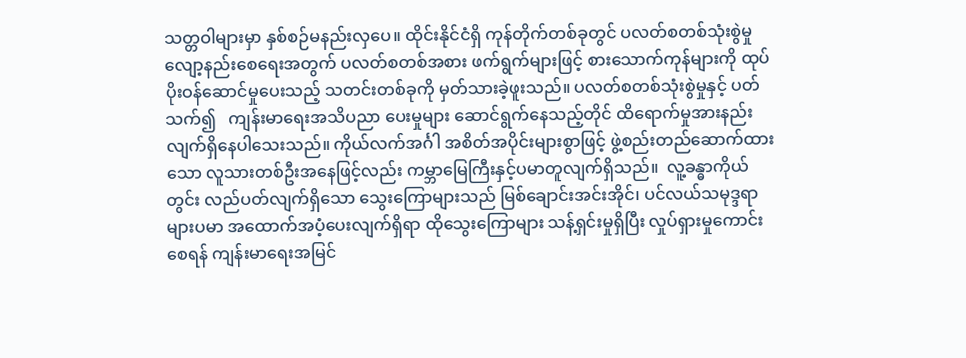သတ္တဝါများမှာ နှစ်စဉ်မနည်းလှပေ။ ထိုင်းနိုင်ငံရှိ ကုန်တိုက်တစ်ခုတွင် ပလတ်စတစ်သုံးစွဲမှု လျော့နည်းစေရေးအတွက် ပလတ်စတစ်အစား ဖက်ရွက်များဖြင့် စားသောက်ကုန်များကို ထုပ်ပိုးဝန်ဆောင်မှုပေးသည့် သတင်းတစ်ခုကို မှတ်သားခဲ့ဖူးသည်။ ပလတ်စတစ်သုံးစွဲမှုနှင့် ပတ်သက်၍   ကျန်းမာရေးအသိပညာ ပေးမှုများ ဆောင်ရွက်နေသည့်တိုင် ထိရောက်မှုအားနည်းလျက်ရှိနေပါသေးသည်။ ကိုယ်လက်အင်္ဂါ အစိတ်အပိုင်းများစွာဖြင့် ဖွဲ့စည်းတည်ဆောက်ထားသော လူသားတစ်ဦးအနေဖြင့်လည်း ကမ္ဘာမြေကြီးနှင့်ပမာတူလျက်ရှိသည်။  လူ့ခန္ဓာကိုယ်တွင်း လည်ပတ်လျက်ရှိသော သွေးကြောများသည် မြစ်ချောင်းအင်းအိုင်၊ ပင်လယ်သမုဒ္ဒရာများပမာ အထောက်အပံ့ပေးလျက်ရှိရာ ထိုသွေးကြောများ သန့်ရှင်းမှုရှိပြီး လှုပ်ရှားမှုကောင်းစေရန် ကျန်းမာရေးအမြင်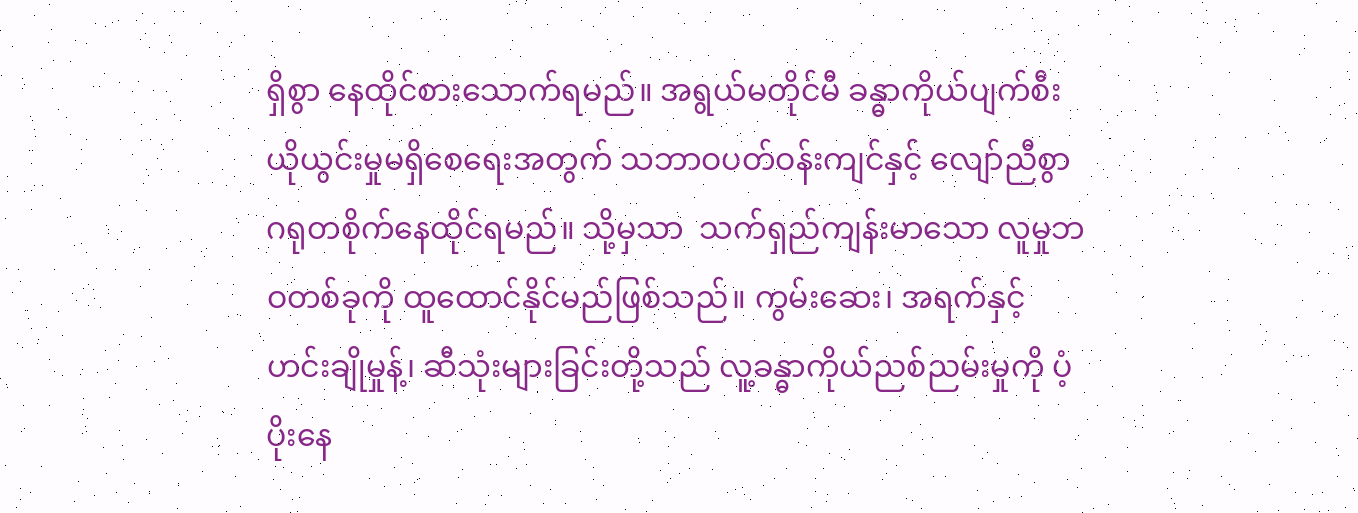ရှိစွာ နေထိုင်စားသောက်ရမည်။ အရွယ်မတိုင်မီ ခန္ဓာကိုယ်ပျက်စီး ယိုယွင်းမှုမရှိစေရေးအတွက် သဘာဝပတ်ဝန်းကျင်နှင့် လျော်ညီစွာ  ဂရုတစိုက်နေထိုင်ရမည်။ သို့မှသာ  သက်ရှည်ကျန်းမာသော လူမှုဘဝတစ်ခုကို ထူထောင်နိုင်မည်ဖြစ်သည်။ ကွမ်းဆေး၊ အရက်နှင့် ဟင်းချိုမှုန့်၊ ဆီသုံးများခြင်းတို့သည် လူ့ခန္ဓာကိုယ်ညစ်ညမ်းမှုကို ပံ့ပိုးနေ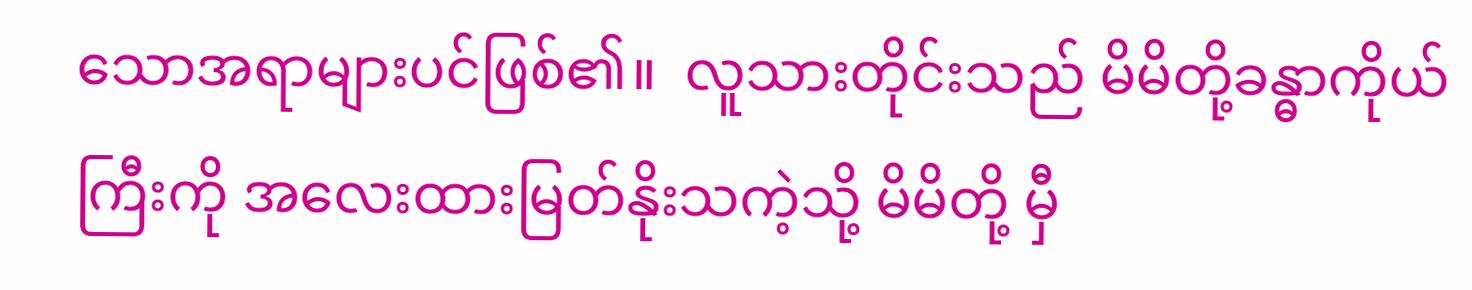သောအရာများပင်ဖြစ်၏။  လူသားတိုင်းသည် မိမိတို့ခန္ဓာကိုယ်ကြီးကို အလေးထားမြတ်နိုးသကဲ့သို့ မိမိတို့ မှီ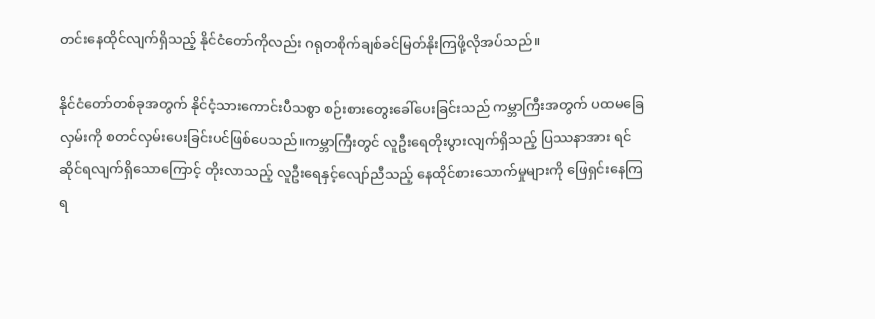တင်းနေထိုင်လျက်ရှိသည့် နိုင်ငံတော်ကိုလည်း ဂရုတစိုက်ချစ်ခင်မြတ်နိုးကြဖို့လိုအပ်သည်။

နိုင်ငံတော်တစ်ခုအတွက် နိုင်ငံ့သားကောင်းပီသစွာ စဉ်းစားတွေးခေါ်ပေးခြင်းသည် ကမ္ဘာကြီးအတွက် ပထမခြေလှမ်းကို စတင်လှမ်းပေးခြင်းပင်ဖြစ်ပေသည်။ကမ္ဘာကြီးတွင် လူဦးရေတိုးပွားလျက်ရှိသည့် ပြဿနာအား ရင်ဆိုင်ရလျက်ရှိသောကြောင့် တိုးလာသည့် လူဦးရေနှင့်လျော်ညီသည့် နေထိုင်စားသောက်မှုများကို ဖြေရှင်းနေကြရ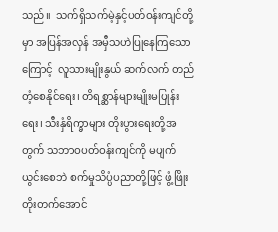သည်။  သက်ရှိသက်မဲ့နှင့်ပတ်ဝန်းကျင်တို့မှာ အပြန်အလှန် အမှီသဟဲပြုနေကြသောကြောင့်  လူသားမျိုးနွယ် ဆက်လက် တည်တံ့စေနိုင်ရေး၊ တိရစ္ဆာန်များမျိုးမပြုန်းရေး၊ သီးနှံရိက္ခာများ တိုးပွားရေးတို့အတွက် သဘာဝပတ်ဝန်းကျင်ကို မပျက်ယွင်းစေဘဲ စက်မှုသိပ္ပံပညာတို့ဖြင့် ဖွံ့ဖြိုးတိုးတက်အောင်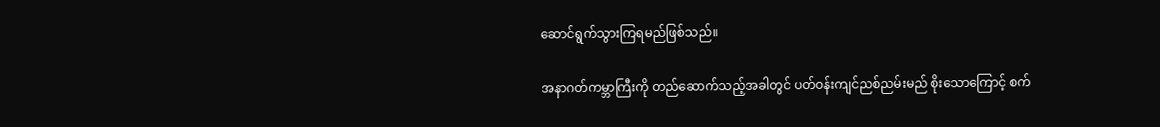ဆောင်ရွက်သွားကြရမည်ဖြစ်သည်။

အနာဂတ်ကမ္ဘာကြီးကို တည်ဆောက်သည့်အခါတွင် ပတ်ဝန်းကျင်ညစ်ညမ်းမည် စိုးသောကြောင့် စက်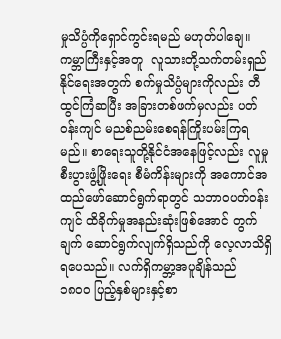မှုသိပ္ပံကိုရှောင်ကွင်းရမည် မဟုတ်ပါချေ။ ကမ္ဘာကြီးနှင့်အတူ  လူသားတို့သက်တမ်းရှည်နိုင်ရေးအတွက် စက်မှုသိပ္ပံများကိုလည်း တီထွင်ကြံဆပြီး အခြားတစ်ဖက်မှလည်း ပတ်ဝန်းကျင် မညစ်ညမ်းစေရန်ကြိုးပမ်းကြရမည်။ စာရေးသူတို့နိုင်ငံအနေဖြင့်လည်း လူမှုစီးပွားဖွံ့ဖြိုးရေး စီမံကိန်းများကို အကောင်အထည်ဖော်ဆောင်ရွက်ရာတွင် သဘာဝပတ်ဝန်းကျင် ထိခိုက်မှုအနည်းဆုံးဖြစ်အောင် တွက်ချက် ဆောင်ရွက်လျက်ရှိသည်ကို လေ့လာသိရှိရပေသည်။ လက်ရှိကမ္ဘာ့အပူချိန်သည်  ၁၈၀၀ ပြည့်နှစ်များနှင့်စာ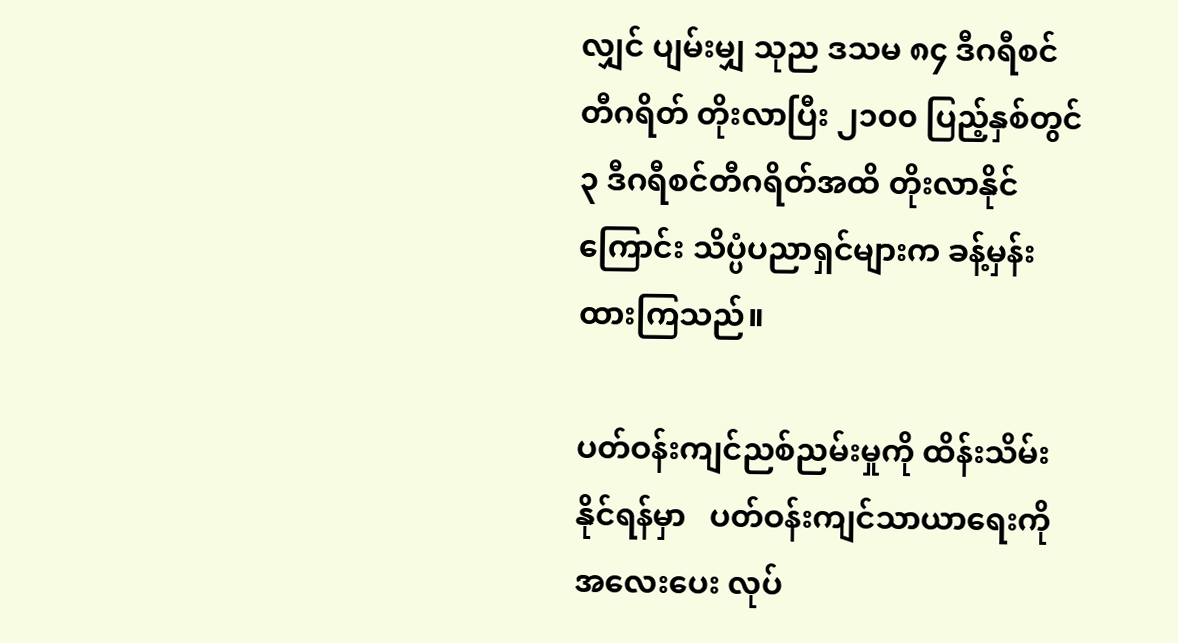လျှင် ပျမ်းမျှ သုည ဒသမ ၈၄ ဒီဂရီစင်တီဂရိတ် တိုးလာပြီး ၂၁၀၀ ပြည့်နှစ်တွင် ၃ ဒီဂရီစင်တီဂရိတ်အထိ တိုးလာနိုင်ကြောင်း သိပ္ပံပညာရှင်များက ခန့်မှန်းထားကြသည်။

ပတ်ဝန်းကျင်ညစ်ညမ်းမှုကို ထိန်းသိမ်းနိုင်ရန်မှာ   ပတ်ဝန်းကျင်သာယာရေးကို  အလေးပေး လုပ်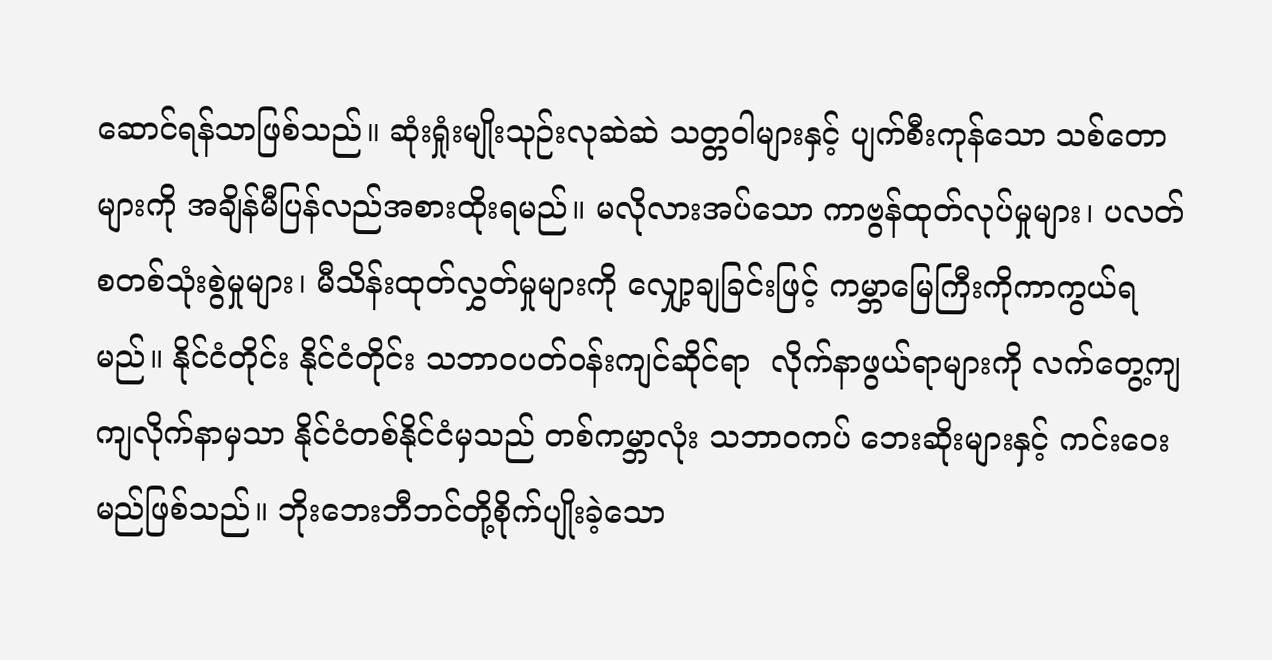ဆောင်ရန်သာဖြစ်သည်။ ဆုံးရှုံးမျိုးသုဉ်းလုဆဲဆဲ သတ္တဝါများနှင့် ပျက်စီးကုန်သော သစ်တောများကို အချိန်မီပြန်လည်အစားထိုးရမည်။ မလိုလားအပ်သော ကာဗွန်ထုတ်လုပ်မှုများ၊ ပလတ်စတစ်သုံးစွဲမှုများ၊ မီသိန်းထုတ်လွှတ်မှုများကို လျှော့ချခြင်းဖြင့် ကမ္ဘာမြေကြီးကိုကာကွယ်ရမည်။ နိုင်ငံတိုင်း နိုင်ငံတိုင်း သဘာဝပတ်ဝန်းကျင်ဆိုင်ရာ  လိုက်နာဖွယ်ရာများကို လက်တွေ့ကျကျလိုက်နာမှသာ နိုင်ငံတစ်နိုင်ငံမှသည် တစ်ကမ္ဘာလုံး သဘာဝကပ် ဘေးဆိုးများနှင့် ကင်းဝေးမည်ဖြစ်သည်။ ဘိုးဘေးဘီဘင်တို့စိုက်ပျိုးခဲ့သော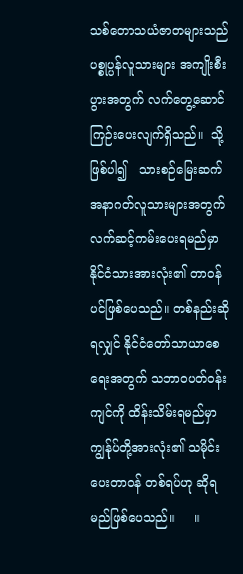သစ်တောသယံဇာတများသည် ပစ္စုပ္ပန်လူသားများ အကျိုးစီးပွားအတွက် လက်တွေ့ဆောင်ကြဉ်းပေးလျက်ရှိသည်။  သို့ဖြစ်ပါ၍   သားစဉ်မြေးဆက် အနာဂတ်လူသားများအတွက်   လက်ဆင့်ကမ်းပေးရမည်မှာ နိုင်ငံသားအားလုံး၏ တာဝန်ပင်ဖြစ်ပေသည်။ တစ်နည်းဆိုရလျှင် နိုင်ငံတော်သာယာစေရေးအတွက် သဘာဝပတ်ဝန်းကျင်ကို ထိန်းသိမ်းရမည်မှာ ကျွန်ုပ်တို့အားလုံး၏ သမိုင်းပေးတာဝန် တစ်ရပ်ဟု ဆိုရမည်ဖြစ်ပေသည်။     ။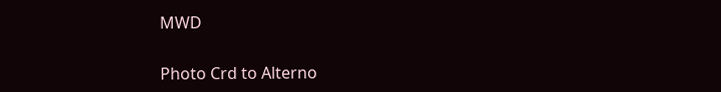MWD

Photo Crd to Alterno